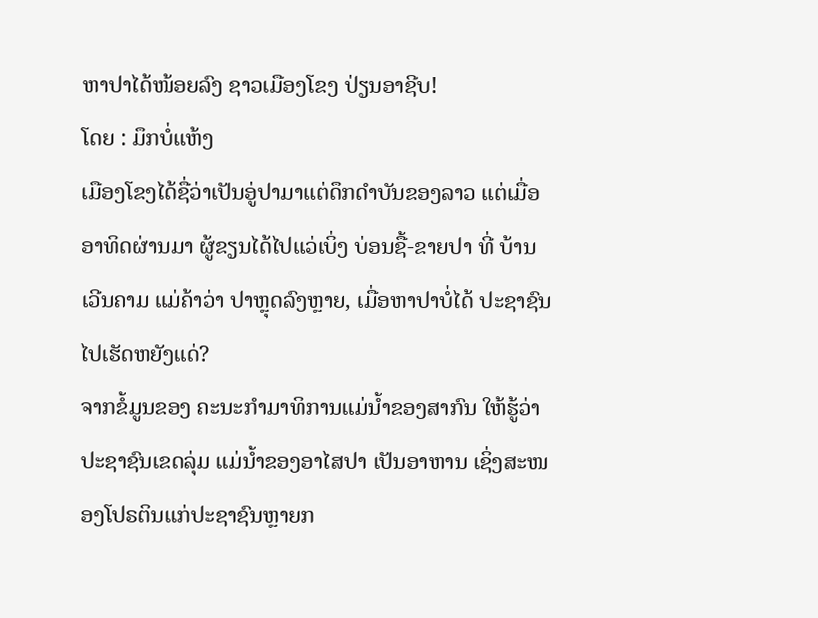ຫາປາໄດ້ໜ້ອຍລົງ ຊາວເມືອງໂຂງ ປ່ຽນອາຊີບ!
ໂດຍ : ມຶກບໍ່ແຫ້ງ
ເມືອງໂຂງໄດ້ຊື່ວ່າເປັນອູ່ປາມາແຕ່ດຶກດຳບັນຂອງລາວ ແຕ່ເມື່ອອາທິດຜ່ານມາ ຜູ້ຂຽນໄດ້ໄປແວ່ເບິ່ງ ບ່ອນຊື້-ຂາຍປາ ທີ່ ບ້ານ ເວີນຄາມ ແມ່ຄ້າວ່າ ປາຫຼຸດລົງຫຼາຍ, ເມື່ອຫາປາບໍ່ໄດ້ ປະຊາຊົນໄປເຮັດຫຍັງແດ່?
ຈາກຂໍ້ມູນຂອງ ຄະນະກຳມາທິການແມ່ນໍ້າຂອງສາກົນ ໃຫ້ຮູ້ວ່າ ປະຊາຊົນເຂດລຸ່ມ ແມ່ນໍ້າຂອງອາໄສປາ ເປັນອາຫານ ເຊິ່ງສະໜອງໂປຣຕິນແກ່ປະຊາຊົນຫຼາຍກ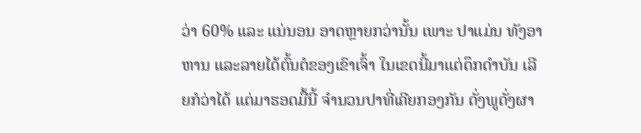ວ່າ 60% ແລະ ແນ່ນອນ ອາດຫຼາຍກວ່ານັ້ນ ເພາະ ປາແມ່ນ ທັງອາຫານ ແລະລາຍໄດ້ຕົ້ນຕໍຂອງເຂົາເຈົ້າ ໃນເຂດນີ້ມາແຕ່ດຶກດຳບັນ ເລີຍກໍວ່າໄດ້ ແຕ່ມາຮອດມື້ນີ້ ຈຳນວນປາທີ່ເຄີຍກອງກັນ ດັ່ງພູດັ່ງຜາ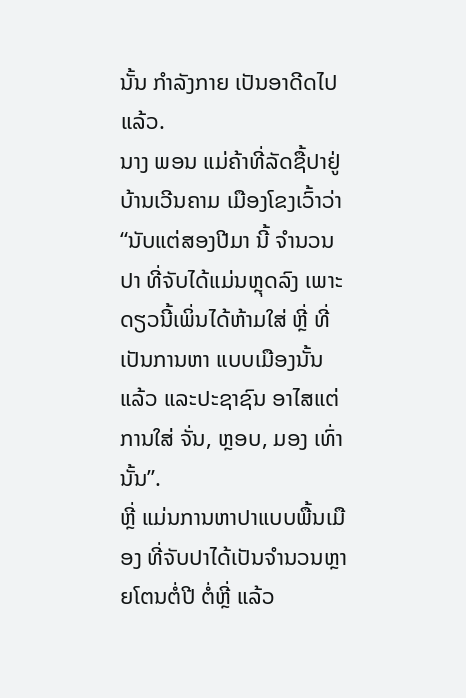ນັ້ນ ກຳລັງກາຍ ເປັນອາດີດໄປແລ້ວ.
ນາງ ພອນ ແມ່ຄ້າທີ່ລັດຊື້ປາຢູ່ ບ້ານເວີນຄາມ ເມືອງໂຂງເວົ້າວ່າ “ນັບແຕ່ສອງປີມາ ນີ້ ຈຳນວນປາ ທີ່ຈັບໄດ້ແມ່ນຫຼຸດລົງ ເພາະດຽວນີ້ເພິ່ນໄດ້ຫ້າມໃສ່ ຫຼີ່ ທີ່ເປັນການຫາ ແບບເມືອງນັ້ນແລ້ວ ແລະປະຊາຊົນ ອາໄສແຕ່ ການໃສ່ ຈັ່ນ, ຫຼອບ, ມອງ ເທົ່ານັ້ນ”.
ຫຼີ່ ແມ່ນການຫາປາແບບພື້ນເມືອງ ທີ່ຈັບປາໄດ້ເປັນຈຳນວນຫຼາຍໂຕນຕໍ່ປີ ຕໍ່ຫຼີ່ ແລ້ວ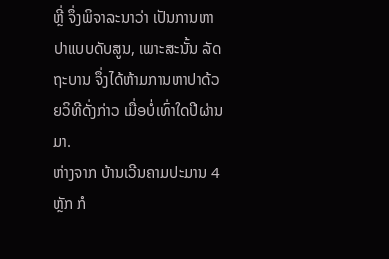ຫຼີ່ ຈຶ່ງພິຈາລະນາວ່າ ເປັນການຫາປາແບບດັບສູນ, ເພາະສະນັ້ນ ລັດຖະບານ ຈຶ່ງໄດ້ຫ້າມການຫາປາດ້ວຍວິທີດັ່ງກ່າວ ເມື່ອບໍ່ເທົ່າໃດປີຜ່ານມາ.
ຫ່າງຈາກ ບ້ານເວີນຄາມປະມານ 4 ຫຼັກ ກໍ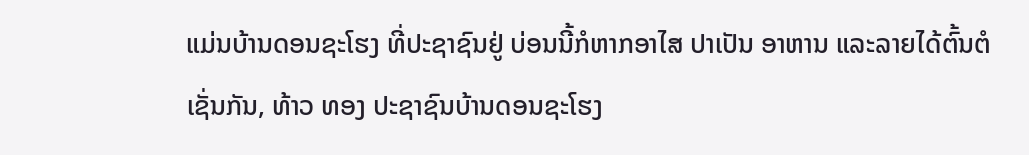ແມ່ນບ້ານດອນຊະໂຮງ ທີ່ປະຊາຊົນຢູ່ ບ່ອນນີ້ກໍຫາກອາໄສ ປາເປັນ ອາຫານ ແລະລາຍໄດ້ຕົ້ນຕໍເຊັ່ນກັນ, ທ້າວ ທອງ ປະຊາຊົນບ້ານດອນຊະໂຮງ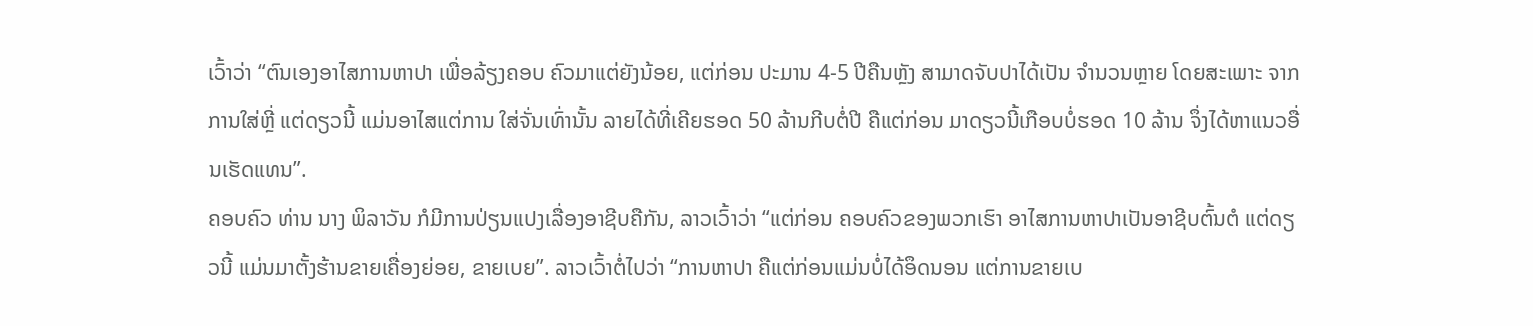ເວົ້າວ່າ “ຕົນເອງອາໄສການຫາປາ ເພື່ອລ້ຽງຄອບ ຄົວມາແຕ່ຍັງນ້ອຍ, ແຕ່ກ່ອນ ປະມານ 4-5 ປີຄືນຫຼັງ ສາມາດຈັບປາໄດ້ເປັນ ຈຳນວນຫຼາຍ ໂດຍສະເພາະ ຈາກການໃສ່ຫຼີ່ ແຕ່ດຽວນີ້ ແມ່ນອາໄສແຕ່ການ ໃສ່ຈັ່ນເທົ່ານັ້ນ ລາຍໄດ້ທີ່ເຄີຍຮອດ 50 ລ້ານກີບຕໍ່ປີ ຄືແຕ່ກ່ອນ ມາດຽວນີ້ເກືອບບໍ່ຮອດ 10 ລ້ານ ຈຶ່ງໄດ້ຫາແນວອື່ນເຮັດແທນ”.
ຄອບຄົວ ທ່ານ ນາງ ພິລາວັນ ກໍມີການປ່ຽນແປງເລື່ອງອາຊີບຄືກັນ, ລາວເວົ້າວ່າ “ແຕ່ກ່ອນ ຄອບຄົວຂອງພວກເຮົາ ອາໄສການຫາປາເປັນອາຊີບຕົ້ນຕໍ ແຕ່ດຽວນີ້ ແມ່ນມາຕັ້ງຮ້ານຂາຍເຄື່ອງຍ່ອຍ, ຂາຍເບຍ”. ລາວເວົ້າຕໍ່ໄປວ່າ “ການຫາປາ ຄືແຕ່ກ່ອນແມ່ນບໍ່ໄດ້ອຶດນອນ ແຕ່ການຂາຍເບ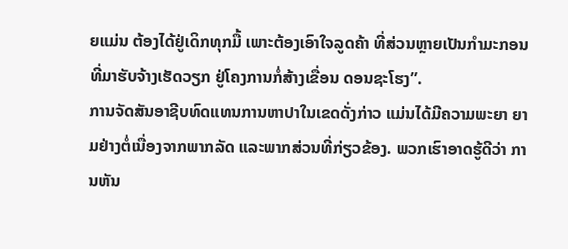ຍແມ່ນ ຕ້ອງໄດ້ຢູ່ເດິກທຸກມື້ ເພາະຕ້ອງເອົາໃຈລູດຄ້າ ທີ່ສ່ວນຫຼາຍເປັນກຳມະກອນ ທີ່ມາຮັບຈ້າງເຮັດວຽກ ຢູ່ໂຄງການກໍ່ສ້າງເຂື່ອນ ດອນຊະໂຮງ”.
ການຈັດສັນອາຊີບທົດແທນການຫາປາໃນເຂດດັ່ງກ່າວ ແມ່ນໄດ້ມີຄວາມພະຍາ ຍາມຢ່າງຕໍ່ເນື່ອງຈາກພາກລັດ ແລະພາກສ່ວນທີ່ກ່ຽວຂ້ອງ. ພວກເຮົາອາດຮູ້ດີວ່າ ການຫັນ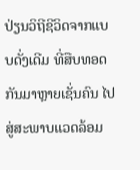ປ່ຽນວິຖີຊີວິດຈາກແບບດັ່ງເດີມ ທີ່ສືບທອດກັນມາຫຼາຍເຊັ່ນຄົນ ໄປສູ່ສະພາບແວດລ້ອມ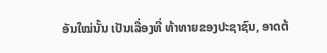ອັນໃໝ່ນັ້ນ ເປັນເລື່ອງທີ່ ທ້າທາຍຂອງປະຊາຊົນ, ອາດຕ້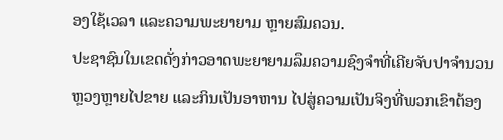ອງໃຊ້ເວລາ ແລະຄວາມພະຍາຍາມ ຫຼາຍສົມຄວນ.
ປະຊາຊົນໃນເຂດດັ່ງກ່າວອາດພະຍາຍາມລຶມຄວາມຊົງຈຳທີ່ເຄີຍຈັບປາຈຳນວນຫຼວງຫຼາຍໄປຂາຍ ແລະກິນເປັນອາຫານ ໄປສູ່ຄວາມເປັນຈິງທີ່ພວກເຂົາຕ້ອງ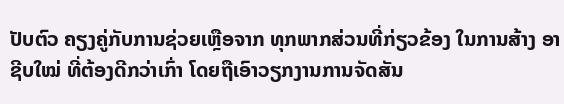ປັບຕົວ ຄຽງຄູ່ກັບການຊ່ວຍເຫຼືອຈາກ ທຸກພາກສ່ວນທີ່ກ່ຽວຂ້ອງ ໃນການສ້າງ ອາຊີບໃໝ່ ທີ່ຕ້ອງດີກວ່າເກົ່າ ໂດຍຖືເອົາວຽກງານການຈັດສັນ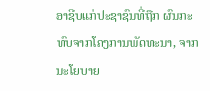ອາຊີບແກ່ປະຊາຊົນທີ່ຖືກ ຜົນກະທົບຈາກໂຄງການພັດທະນາ, ຈາກ ນະໂຍບາຍ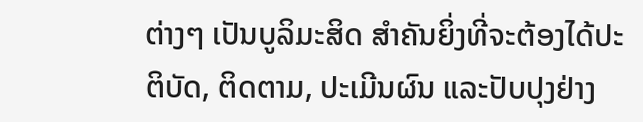ຕ່າງໆ ເປັນບູລິມະສິດ ສຳຄັນຍິ່ງທີ່ຈະຕ້ອງໄດ້ປະຕິບັດ, ຕິດຕາມ, ປະເມີນຜົນ ແລະປັບປຸງຢ່າງ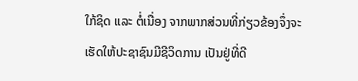ໃກ້ຊິດ ແລະ ຕໍ່ເນື່ອງ ຈາກພາກສ່ວນທີ່ກ່ຽວຂ້ອງຈຶ່ງຈະເຮັດໃຫ້ປະຊາຊົນມີຊີວິດການ ເປັນຢູ່ທີ່ດີ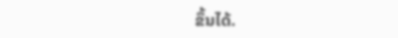ຂຶ້ນໄດ້.